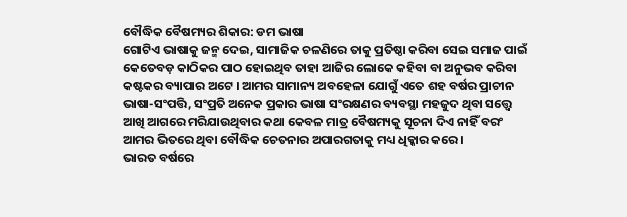ବୌଦ୍ଧିକ ବୈଷମ୍ୟର ଶିକାର: ଡମ ଭାଷା
ଗୋଟିଏ ଭାଷାକୁ ଜନ୍ମ ଦେଇ, ସାମାଜିକ ଚଳଣିରେ ତାକୁ ପ୍ରତିଷ୍ଠା କରିବା ସେଇ ସମାଜ ପାଇଁ କେତେବଡ଼ କାଠିକର ପାଠ ହୋଇଥିବ ତାହା ଆଜିର ଲୋକେ କହିବା ବା ଅନୁଭବ କରିବା କଷ୍ଟକର ବ୍ୟାପାର ଅଟେ । ଆମର ସାମାନ୍ୟ ଅବହେଳା ଯୋଗୁଁ ଏତେ ଶହ ବର୍ଷର ପ୍ରାଚୀନ ଭାଷା-ସଂପତ୍ତି, ସଂପ୍ରତି ଅନେକ ପ୍ରକାର ଭାଷା ସଂରକ୍ଷଣର ବ୍ୟବସ୍ଥା ମହଜୁଦ ଥିବା ସତ୍ତ୍ୱେ ଆଖି ଆଗରେ ମରିଯାଉଥିବାର କଥା କେବଳ ମାତ୍ର ବୈଷମ୍ୟକୁ ସୂଚନା ଦିଏ ନାହିଁ ବରଂ ଆମର ଭିତରେ ଥିବା ବୌଦ୍ଧିକ ଚେତନାର ଅପାରଗତାକୁ ମଧ୍ୟ ଧିକ୍କାର କରେ ।
ଭାରତ ବର୍ଷରେ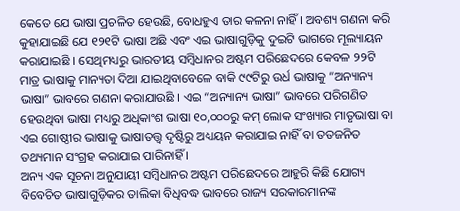କେତେ ଯେ ଭାଷା ପ୍ରଚଳିତ ହେଉଛି, ବୋଧହୁଏ ତାର କଳନା ନାହିଁ । ଅବଶ୍ୟ ଗଣନା କରି କୁହାଯାଇଛି ଯେ ୧୨୧ଟି ଭାଷା ଅଛି ଏବଂ ଏଇ ଭାଷାଗୁଡ଼ିକୁ ଦୁଇଟି ଭାଗରେ ମୂଲ୍ୟାୟନ କରାଯାଇଛି । ସେଥିମଧ୍ୟରୁ ଭାରତୀୟ ସମ୍ବିଧାନର ଅଷ୍ଟମ ପରିଛେଦରେ କେବଳ ୨୨ଟି ମାତ୍ର ଭାଷାକୁ ମାନ୍ୟତା ଦିଆ ଯାଇଥିବାବେଳେ ବାକି ୯୯ଟିରୁ ଉର୍ଧ ଭାଷାକୁ “ଅନ୍ୟାନ୍ୟ ଭାଷା” ଭାବରେ ଗଣନା କରାଯାଉଛି । ଏଇ “ଅନ୍ୟାନ୍ୟ ଭାଷା” ଭାବରେ ପରିଗଣିତ ହେଉଥିବା ଭାଷା ମଧ୍ୟରୁ ଅଧିକାଂଶ ଭାଷା ୧୦,୦୦୦ରୁ କମ୍ ଲୋକ ସଂଖ୍ୟାର ମାତୃଭାଷା ବା ଏଇ ଗୋଷ୍ଠୀର ଭାଷାକୁ ଭାଷାତତ୍ତ୍ୱ ଦୃଷ୍ଟିରୁ ଅଧ୍ୟୟନ କରାଯାଇ ନାହିଁ ବା ତତଜନିତ ତଥ୍ୟମାନ ସଂଗ୍ରହ କରାଯାଇ ପାରିନାହିଁ ।
ଅନ୍ୟ ଏକ ସୂଚନା ଅନୁଯାୟୀ ସମ୍ବିଧାନର ଅଷ୍ଟମ ପରିଛେଦରେ ଆହୁରି କିଛି ଯୋଗ୍ୟ ବିବେଚିତ ଭାଷାଗୁଡ଼ିକର ତାଲିକା ବିଧିବଦ୍ଧ ଭାବରେ ରାଜ୍ୟ ସରକାରମାନଙ୍କ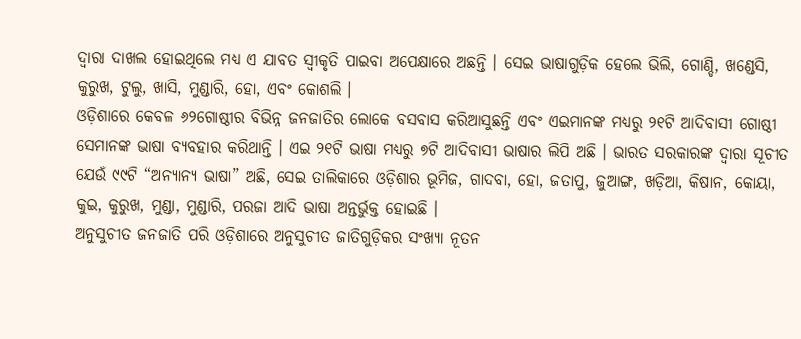ଦ୍ୱାରା ଦାଖଲ ହୋଇଥିଲେ ମଧ୍ୟ ଏ ଯାବତ ସ୍ୱୀକୃତି ପାଇବା ଅପେକ୍ଷାରେ ଅଛନ୍ତି । ସେଇ ଭାଷାଗୁଡ଼ିକ ହେଲେ ଭିଲି, ଗୋଣ୍ଡି, ଖଣ୍ଡେସି, କୁରୁଖ, ଟୁଲୁ, ଖାସି, ମୁଣ୍ଡାରି, ହୋ, ଏବଂ କୋଶଲି ।
ଓଡ଼ିଶାରେ କେବଳ ୬୨ଗୋଷ୍ଠୀର ବିଭିନ୍ନ ଜନଜାତିର ଲୋକେ ବସବାସ କରିଆସୁଛନ୍ତି ଏବଂ ଏଇମାନଙ୍କ ମଧ୍ୟରୁ ୨୧ଟି ଆଦିବାସୀ ଗୋଷ୍ଠୀ ସେମାନଙ୍କ ଭାଷା ବ୍ୟବହାର କରିଥାନ୍ତି । ଏଇ ୨୧ଟି ଭାଷା ମଧ୍ୟରୁ ୭ଟି ଆଦିବାସୀ ଭାଷାର ଲିପି ଅଛି । ଭାରତ ସରକାରଙ୍କ ଦ୍ୱାରା ସୂଚୀତ ଯେଉଁ ୯୯ଟି “ଅନ୍ୟାନ୍ୟ ଭାଷା” ଅଛି, ସେଇ ତାଲିକାରେ ଓଡ଼ିଶାର ଭୂମିଜ, ଗାଦବା, ହୋ, ଜତାପୁ, ଜୁଆଙ୍ଗ, ଖଡ଼ିଆ, କିଷାନ, କୋୟା, କୁଇ, କୁରୁଖ, ମୁଣ୍ଡା, ମୁଣ୍ଡାରି, ପରଜା ଆଦି ଭାଷା ଅନ୍ତର୍ଭୁକ୍ତ ହୋଇଛି ।
ଅନୁସୁଚୀତ ଜନଜାତି ପରି ଓଡ଼ିଶାରେ ଅନୁସୁଚୀତ ଜାତିଗୁଡ଼ିକର ସଂଖ୍ୟା ନୂତନ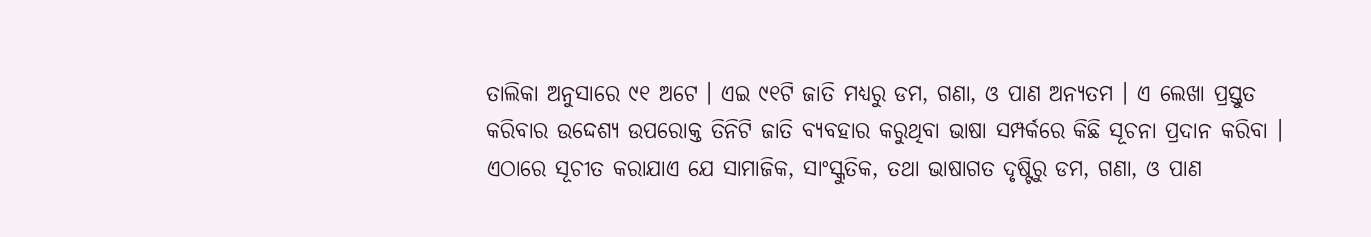ତାଲିକା ଅନୁସାରେ ୯୧ ଅଟେ । ଏଇ ୯୧ଟି ଜାତି ମଧ୍ୟରୁ ଡମ, ଗଣା, ଓ ପାଣ ଅନ୍ୟତମ । ଏ ଲେଖା ପ୍ରସ୍ତୁତ କରିବାର ଉଦ୍ଦେଶ୍ୟ ଉପରୋକ୍ତ ତିନିଟି ଜାତି ବ୍ୟବହାର କରୁଥିବା ଭାଷା ସମ୍ପର୍କରେ କିଛି ସୂଚନା ପ୍ରଦାନ କରିବା ।
ଏଠାରେ ସୂଚୀତ କରାଯାଏ ଯେ ସାମାଜିକ, ସାଂସ୍କୁତିକ, ତଥା ଭାଷାଗତ ଦୃଷ୍ଟିରୁ ଡମ, ଗଣା, ଓ ପାଣ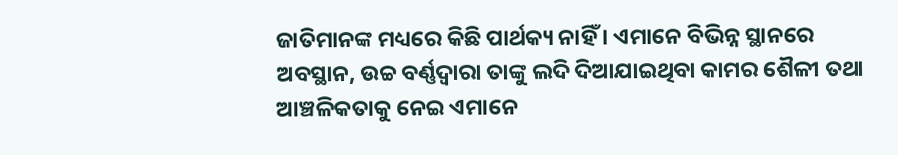ଜାତିମାନଙ୍କ ମଧ୍ୟରେ କିଛି ପାର୍ଥକ୍ୟ ନାହିଁ । ଏମାନେ ବିଭିନ୍ନ ସ୍ଥାନରେ ଅବସ୍ଥାନ, ଉଚ୍ଚ ବର୍ଣ୍ଣଦ୍ୱାରା ତାଙ୍କୁ ଲଦି ଦିଆଯାଇଥିବା କାମର ଶୈଳୀ ତଥା ଆଞ୍ଚଳିକତାକୁ ନେଇ ଏମାନେ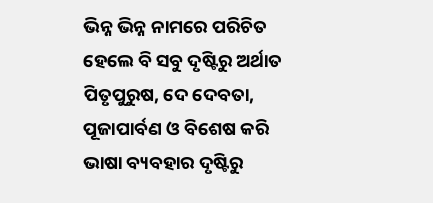ଭିନ୍ନ ଭିନ୍ନ ନାମରେ ପରିଚିତ ହେଲେ ବି ସବୁ ଦୃଷ୍ଟିରୁ ଅର୍ଥାତ ପିତୃପୁରୁଷ, ଦେ ଦେବତା, ପୂଜାପାର୍ବଣ ଓ ବିଶେଷ କରି ଭାଷା ବ୍ୟବହାର ଦୃଷ୍ଟିରୁ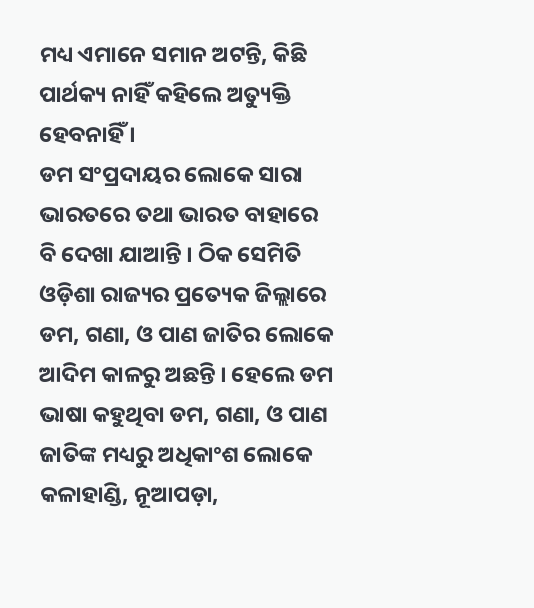ମଧ୍ୟ ଏମାନେ ସମାନ ଅଟନ୍ତି, କିଛି ପାର୍ଥକ୍ୟ ନାହିଁ କହିଲେ ଅତ୍ୟୁକ୍ତି ହେବନାହିଁ ।
ଡମ ସଂପ୍ରଦାୟର ଲୋକେ ସାରା ଭାରତରେ ତଥା ଭାରତ ବାହାରେ ବି ଦେଖା ଯାଆନ୍ତି । ଠିକ ସେମିତି ଓଡ଼ିଶା ରାଜ୍ୟର ପ୍ରତ୍ୟେକ ଜିଲ୍ଲାରେ ଡମ, ଗଣା, ଓ ପାଣ ଜାତିର ଲୋକେ ଆଦିମ କାଳରୁ ଅଛନ୍ତି । ହେଲେ ଡମ ଭାଷା କହୁଥିବା ଡମ, ଗଣା, ଓ ପାଣ ଜାତିଙ୍କ ମଧ୍ୟରୁ ଅଧିକାଂଶ ଲୋକେ କଳାହାଣ୍ଡି, ନୂଆପଡ଼ା,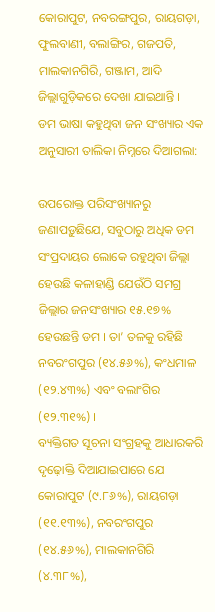କୋରାପୁଟ, ନବରଙ୍ଗପୁର, ରାୟଗଡ଼ା, ଫୁଲବାଣୀ, ବଲାଙ୍ଗିର, ଗଜପତି, ମାଲକାନଗିରି, ଗଞ୍ଜାମ, ଆଦି ଜିଲ୍ଲାଗୁଡ଼ିକରେ ଦେଖା ଯାଇଥାନ୍ତି ।
ଡମ ଭାଷା କହୁଥିବା ଜନ ସଂଖ୍ୟାର ଏକ ଅନୁସାରୀ ତାଲିକା ନିମ୍ନରେ ଦିଆଗଲା:

ଉପରୋକ୍ତ ପରିସଂଖ୍ୟାନରୁ ଜଣାପଡ଼ୁଛିଯେ, ସବୁଠାରୁ ଅଧିକ ଡମ ସଂପ୍ରଦାୟର ଲୋକେ ରହୁଥିବା ଜିଲ୍ଲା ହେଉଛି କଳାହାଣ୍ଡି ଯେଉଁଠି ସମଗ୍ର ଜିଲ୍ଲାର ଜନସଂଖ୍ୟାର ୧୫.୧୭% ହେଉଛନ୍ତି ଡମ । ତା’ ତଳକୁ ରହିଛି ନବରଂଗପୁର (୧୪.୫୬%), କଂଧମାଳ (୧୨.୪୩%) ଏବଂ ବଲାଂଗିର (୧୨.୩୧%) ।
ବ୍ୟକ୍ତିଗତ ସୂଚନା ସଂଗ୍ରହକୁ ଆଧାରକରି ଦୃଢ଼ୋକ୍ତି ଦିଆଯାଇପାରେ ଯେ କୋରାପୁଟ (୯.୮୬%), ରାୟଗଡ଼ା (୧୧.୧୩%), ନବରଂଗପୁର (୧୪.୫୬%), ମାଲକାନଗିରି (୪.୩୮%),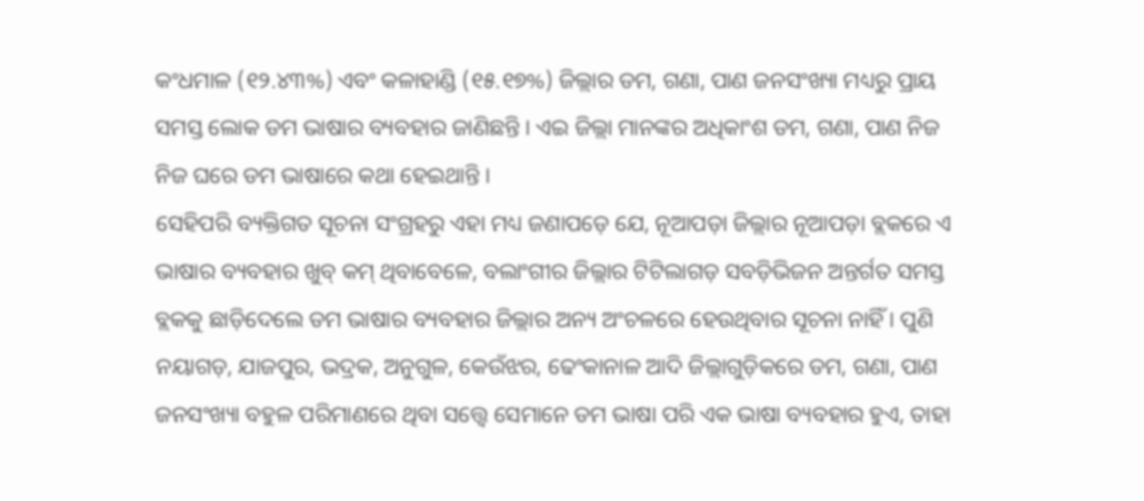କଂଧମାଳ (୧୨.୪୩%) ଏବଂ କଳାହାଣ୍ଡି (୧୫.୧୭%) ଜିଲ୍ଲାର ଡମ, ଗଣା, ପାଣ ଜନସଂଖ୍ୟା ମଧ୍ୟରୁ ପ୍ରାୟ ସମସ୍ତ ଲୋକ ଡମ ଭାଷାର ବ୍ୟବହାର ଜାଣିଛନ୍ତି । ଏଇ ଜିଲ୍ଲା ମାନଙ୍କର ଅଧିକାଂଶ ଡମ, ଗଣା, ପାଣ ନିଜ ନିଜ ଘରେ ଡମ ଭାଷାରେ କଥା ହେଇଥାନ୍ତି ।
ସେହିପରି ବ୍ୟକ୍ତିଗତ ସୂଚନା ସଂଗ୍ରହରୁ ଏହା ମଧ୍ୟ ଜଣାପଡ଼େ ଯେ, ନୂଆପଡ଼ା ଜିଲ୍ଲାର ନୂଆପଡ଼ା ବ୍ଲକରେ ଏ ଭାଷାର ବ୍ୟବହାର ଖୁବ୍ କମ୍ ଥିବାବେଳେ, ବଲାଂଗୀର ଜିଲ୍ଲାର ଟିଟିଲାଗଡ଼ ସବଡ଼ିଭିଜନ ଅନ୍ତର୍ଗତ ସମସ୍ତ ବ୍ଲକକୁ ଛାଡ଼ିଦେଲେ ଡମ ଭାଷାର ବ୍ୟବହାର ଜିଲ୍ଲାର ଅନ୍ୟ ଅଂଚଳରେ ହେଉଥିବାର ସୂଚନା ନାହିଁ । ପୁଣି ନୟାଗଡ଼, ଯାଜପୁର, ଭଦ୍ରକ, ଅନୁଗୁଳ, କେଉଁଝର, ଢେଂକାନାଳ ଆଦି ଜିଲ୍ଲାଗୁଡ଼ିକରେ ଡମ, ଗଣା, ପାଣ ଜନସଂଖ୍ୟା ବହୁଳ ପରିମାଣରେ ଥିବା ସତ୍ତ୍ୱେ ସେମାନେ ଡମ ଭାଷା ପରି ଏକ ଭାଷା ବ୍ୟବହାର ହୁଏ, ତାହା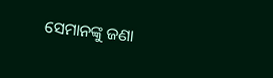ସେମାନଙ୍କୁ ଜଣା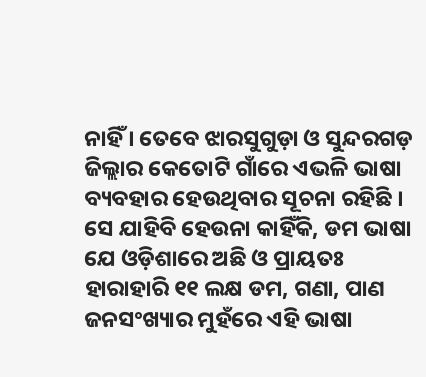ନାହିଁ । ତେବେ ଝାରସୁଗୁଡ଼ା ଓ ସୁନ୍ଦରଗଡ଼ ଜିଲ୍ଲାର କେତୋଟି ଗାଁରେ ଏଭଳି ଭାଷା ବ୍ୟବହାର ହେଉଥିବାର ସୂଚନା ରହିଛି ।
ସେ ଯାହିବି ହେଉନା କାହିଁକି, ଡମ ଭାଷା ଯେ ଓଡ଼ିଶାରେ ଅଛି ଓ ପ୍ରାୟତଃ ହାରାହାରି ୧୧ ଲକ୍ଷ ଡମ, ଗଣା, ପାଣ ଜନସଂଖ୍ୟାର ମୁହଁରେ ଏହି ଭାଷା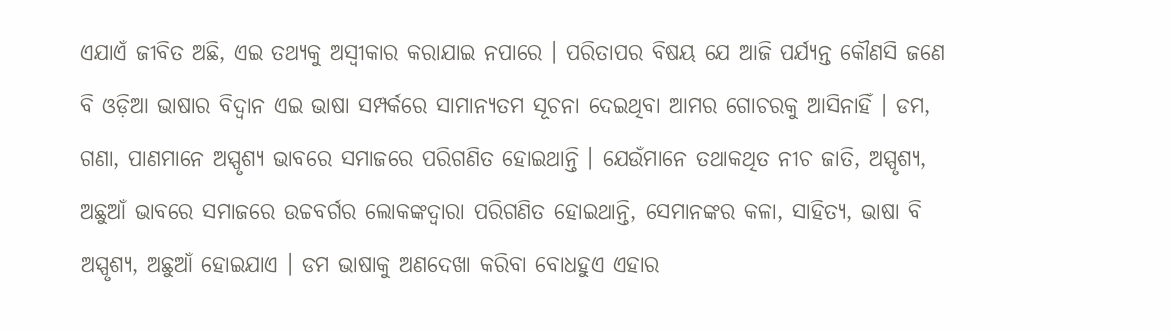ଏଯାଏଁ ଜୀବିତ ଅଛି, ଏଇ ତଥ୍ୟକୁ ଅସ୍ୱୀକାର କରାଯାଇ ନପାରେ । ପରିତାପର ବିଷୟ ଯେ ଆଜି ପର୍ଯ୍ୟନ୍ତ କୌଣସି ଜଣେ ବି ଓଡ଼ିଆ ଭାଷାର ବିଦ୍ୱାନ ଏଇ ଭାଷା ସମ୍ପର୍କରେ ସାମାନ୍ୟତମ ସୂଚନା ଦେଇଥିବା ଆମର ଗୋଚରକୁ ଆସିନାହିଁ । ଡମ, ଗଣା, ପାଣମାନେ ଅସ୍ପୃଶ୍ୟ ଭାବରେ ସମାଜରେ ପରିଗଣିତ ହୋଇଥାନ୍ତି । ଯେଉଁମାନେ ତଥାକଥିତ ନୀଚ ଜାତି, ଅସ୍ପୃଶ୍ୟ, ଅଛୁଆଁ ଭାବରେ ସମାଜରେ ଉଚ୍ଚବର୍ଗର ଲୋକଙ୍କଦ୍ୱାରା ପରିଗଣିତ ହୋଇଥାନ୍ତି, ସେମାନଙ୍କର କଳା, ସାହିତ୍ୟ, ଭାଷା ବି ଅସ୍ପୃଶ୍ୟ, ଅଛୁଆଁ ହୋଇଯାଏ । ଡମ ଭାଷାକୁ ଅଣଦେଖା କରିବା ବୋଧହୁଏ ଏହାର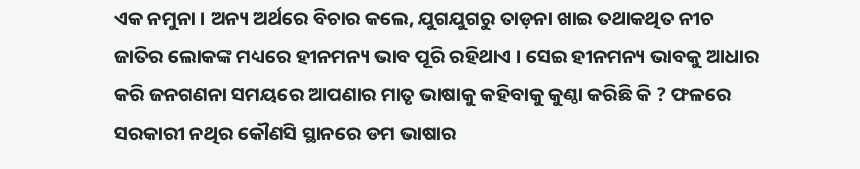ଏକ ନମୁନା । ଅନ୍ୟ ଅର୍ଥରେ ବିଚାର କଲେ, ଯୁଗଯୁଗରୁ ତାଡ଼ନା ଖାଇ ତଥାକଥିତ ନୀଚ ଜାତିର ଲୋକଙ୍କ ମଧ୍ୟରେ ହୀନମନ୍ୟ ଭାବ ପୂରି ରହିଥାଏ । ସେଇ ହୀନମନ୍ୟ ଭାବକୁ ଆଧାର କରି ଜନଗଣନା ସମୟରେ ଆପଣାର ମାତୃ ଭାଷାକୁ କହିବାକୁ କୁଣ୍ଠା କରିଛି କି ? ଫଳରେ ସରକାରୀ ନଥିର କୌଣସି ସ୍ଥାନରେ ଡମ ଭାଷାର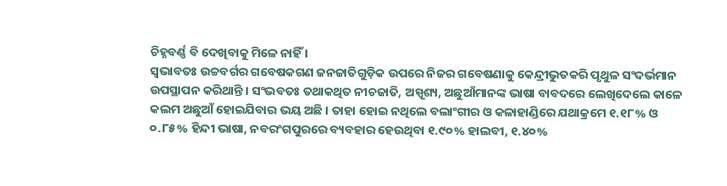ଚିହ୍ନବର୍ଣ୍ଣ ବି ଦେଖିବାକୁ ମିଳେ ନାହିଁ ।
ସ୍ୱଭାବତଃ ଉଚ୍ଚବର୍ଗର ଗବେଷକଗଣ ଜନଜାତିଗୁଡ଼ିକ ଉପରେ ନିଜର ଗବେଷଣାକୁ କେନ୍ଦ୍ରୀଭୁତକରି ପୃଥୁଳ ସଂଦର୍ଭମାନ ଉପସ୍ଥାପନ କରିଥାନ୍ତି । ସଂଭବତଃ ତଥାକଥିତ ନୀଚଜାତି, ଅସ୍ପୃଶ୍ୟ, ଅଛୁଆଁମାନଙ୍କ ଭାଷା ବାବଦରେ ଲେଖିଦେଲେ କାଳେ କଲମ ଅଛୁଆଁ ହୋଇଯିବାର ଭୟ ଅଛି । ତାହା ହୋଇ ନଥିଲେ ବଲାଂଗୀର ଓ କଳାହାଣ୍ଡିରେ ଯଥାକ୍ରମେ ୧.୧୮% ଓ ୦.୮୫% ହିନ୍ଦୀ ଭାଷା, ନବରଂଗପୁରରେ ବ୍ୟବହାର ହେଉଥିବା ୧.୯୦% ହାଲବୀ, ୧.୪୦%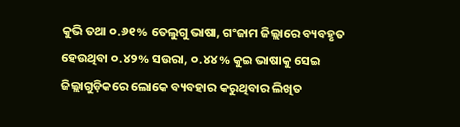କୁଭି ତଥା ୦.୬୧% ତେଲୁଗୁ ଭାଷା, ଗଂଜାମ ଜିଲ୍ଲାରେ ବ୍ୟବହୃତ ହେଉଥିବା ୦.୪୨% ସଉରା, ୦.୪୪% କୁଇ ଭାଷାକୁ ସେଇ ଜିଲ୍ଲାଗୁଡ଼ିକରେ ଲୋକେ ବ୍ୟବହାର କରୁଥିବାର ଲିଖିତ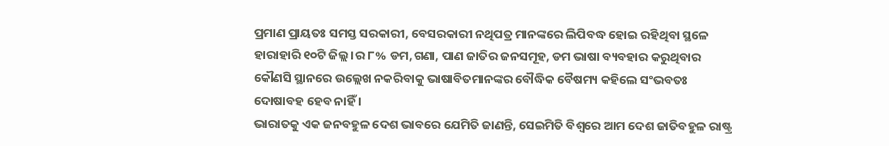ପ୍ରମାଣ ପ୍ରାୟତଃ ସମସ୍ତ ସରକାରୀ, ବେସରକାରୀ ନଥିପତ୍ର ମାନଙ୍କରେ ଲିପିବଦ୍ଧ ହୋଇ ରହିଥିବା ସ୍ଥଳେ ହାରାହାରି ୧୦ଟି ଜିଲ୍ଲ।ର ୮% ଡମ,ଗଣା, ପାଣ ଜାତିର ଜନସମୂହ, ଡମ ଭାଷା ବ୍ୟବହାର କରୁଥିବାର କୌଣସି ସ୍ଥାନରେ ଉଲ୍ଲେଖ ନକରିବାକୁ ଭାଷାବିତମାନଙ୍କର ବୌଦ୍ଧିକ ବୈଷମ୍ୟ କହିଲେ ସଂଭବତଃ ଦୋଷାବହ ହେବ ନାହିଁ ।
ଭାରାତକୁ ଏକ ଜନବହୁଳ ଦେଶ ଭାବରେ ଯେମିତି ଜାଣନ୍ତି, ସେଇମିତି ବିଶ୍ୱରେ ଆମ ଦେଶ ଜାତିବହୁଳ ରାଷ୍ଟ୍ର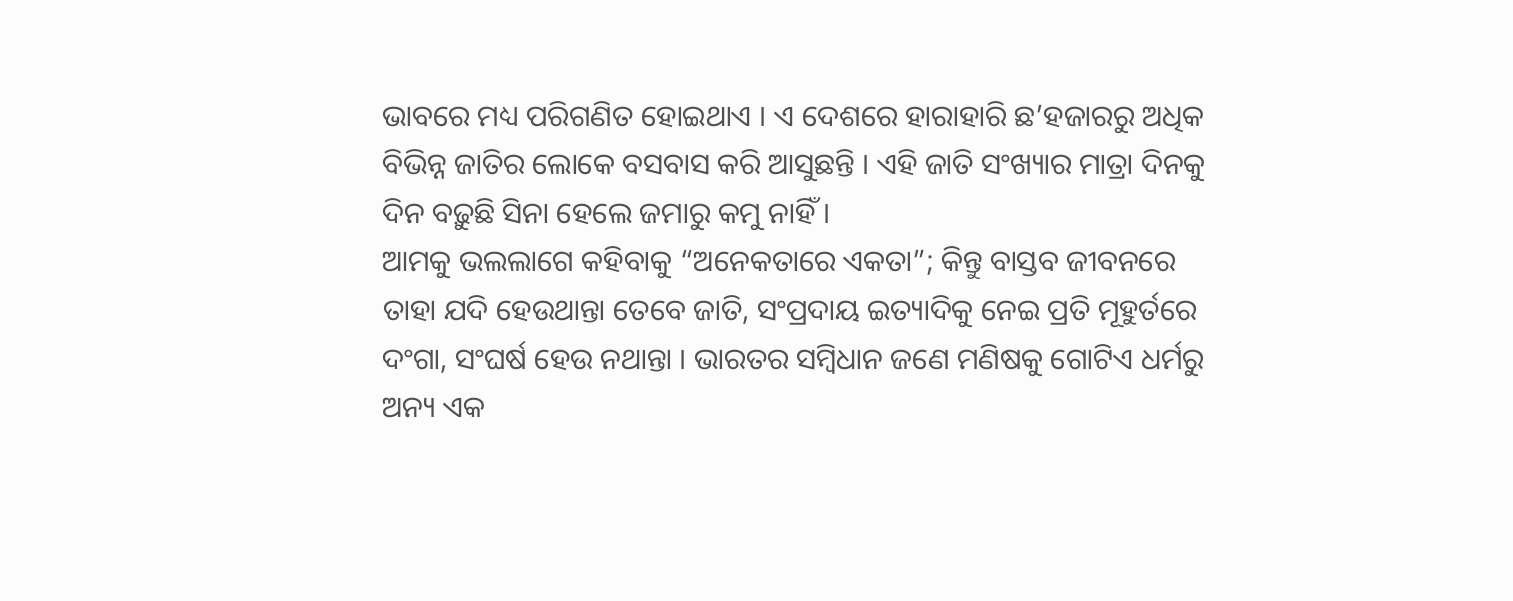ଭାବରେ ମଧ୍ୟ ପରିଗଣିତ ହୋଇଥାଏ । ଏ ଦେଶରେ ହାରାହାରି ଛ’ହଜାରରୁ ଅଧିକ ବିଭିନ୍ନ ଜାତିର ଲୋକେ ବସବାସ କରି ଆସୁଛନ୍ତି । ଏହି ଜାତି ସଂଖ୍ୟାର ମାତ୍ରା ଦିନକୁ ଦିନ ବଢ଼ୁଛି ସିନା ହେଲେ ଜମାରୁ କମୁ ନାହିଁ ।
ଆମକୁ ଭଲଲାଗେ କହିବାକୁ “ଅନେକତାରେ ଏକତା”; କିନ୍ତୁ ବାସ୍ତବ ଜୀବନରେ ତାହା ଯଦି ହେଉଥାନ୍ତା ତେବେ ଜାତି, ସଂପ୍ରଦାୟ ଇତ୍ୟାଦିକୁ ନେଇ ପ୍ରତି ମୂହୁର୍ତରେ ଦଂଗା, ସଂଘର୍ଷ ହେଉ ନଥାନ୍ତା । ଭାରତର ସମ୍ବିଧାନ ଜଣେ ମଣିଷକୁ ଗୋଟିଏ ଧର୍ମରୁ ଅନ୍ୟ ଏକ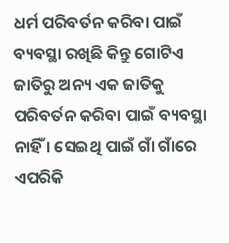ଧର୍ମ ପରିବର୍ତନ କରିବା ପାଇଁ ବ୍ୟବସ୍ଥା ରଖିଛି କିନ୍ତୁ ଗୋଟିଏ ଜାତିରୁ ଅନ୍ୟ ଏକ ଜାତିକୁ ପରିବର୍ତନ କରିବା ପାଇଁ ବ୍ୟବସ୍ଥା ନାହିଁ । ସେଇଥି ପାଇଁ ଗାଁ ଗାଁରେ ଏପରିକି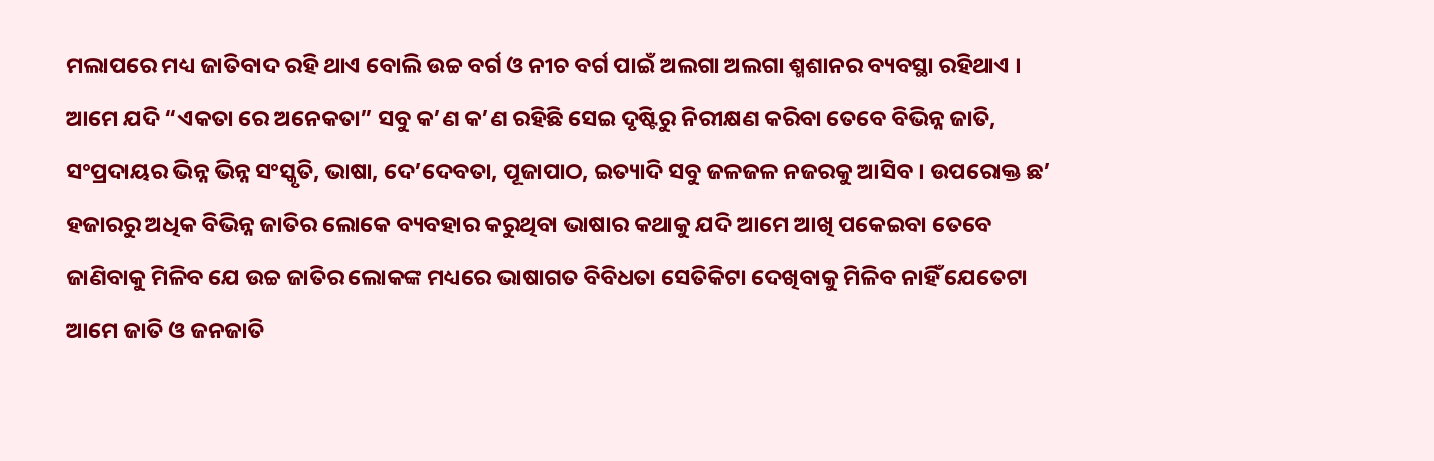ମଲାପରେ ମଧ୍ୟ ଜାତିବାଦ ରହି ଥାଏ ବୋଲି ଉଚ୍ଚ ବର୍ଗ ଓ ନୀଚ ବର୍ଗ ପାଇଁ ଅଲଗା ଅଲଗା ଶ୍ମଶାନର ବ୍ୟବସ୍ଥା ରହିଥାଏ ।
ଆମେ ଯଦି “ଏକତା ରେ ଅନେକତା” ସବୁ କ’ଣ କ’ଣ ରହିଛି ସେଇ ଦୃଷ୍ଟିରୁ ନିରୀକ୍ଷଣ କରିବା ତେବେ ବିଭିନ୍ନ ଜାତି, ସଂପ୍ରଦାୟର ଭିନ୍ନ ଭିନ୍ନ ସଂସ୍କୃତି, ଭାଷା, ଦେ’ଦେବତା, ପୂଜାପାଠ, ଇତ୍ୟାଦି ସବୁ ଜଳଜଳ ନଜରକୁ ଆସିବ । ଉପରୋକ୍ତ ଛ’ ହଜାରରୁ ଅଧିକ ବିଭିନ୍ନ ଜାତିର ଲୋକେ ବ୍ୟବହାର କରୁଥିବା ଭାଷାର କଥାକୁ ଯଦି ଆମେ ଆଖି ପକେଇବା ତେବେ ଜାଣିବାକୁ ମିଳିବ ଯେ ଉଚ୍ଚ ଜାତିର ଲୋକଙ୍କ ମଧ୍ୟରେ ଭାଷାଗତ ବିବିଧତା ସେତିକିଟା ଦେଖିବାକୁ ମିଳିବ ନାହିଁ ଯେତେଟା ଆମେ ଜାତି ଓ ଜନଜାତି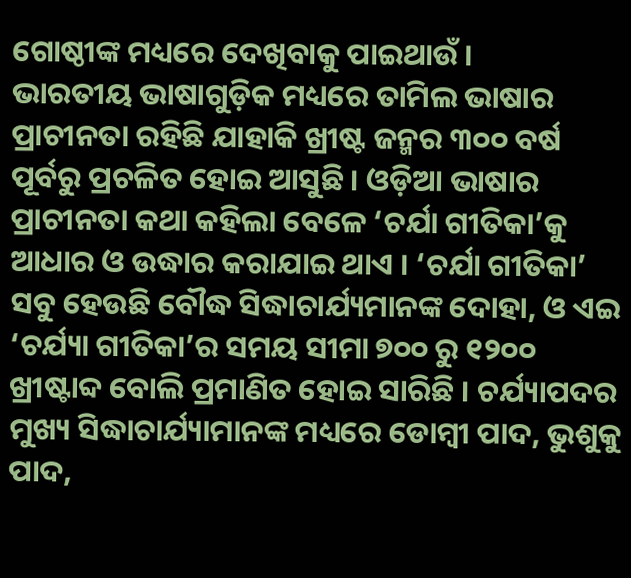ଗୋଷ୍ଠୀଙ୍କ ମଧ୍ୟରେ ଦେଖିବାକୁ ପାଇଥାଉଁ ।
ଭାରତୀୟ ଭାଷାଗୁଡ଼ିକ ମଧ୍ୟରେ ତାମିଲ ଭାଷାର ପ୍ରାଚୀନତା ରହିଛି ଯାହାକି ଖ୍ରୀଷ୍ଟ ଜନ୍ମର ୩୦୦ ବର୍ଷ ପୂର୍ବରୁ ପ୍ରଚଳିତ ହୋଇ ଆସୁଛି । ଓଡ଼ିଆ ଭାଷାର ପ୍ରାଚୀନତା କଥା କହିଲା ବେଳେ ‘ଚର୍ଯା ଗୀତିକା’କୁ ଆଧାର ଓ ଉଦ୍ଧାର କରାଯାଇ ଥାଏ । ‘ଚର୍ଯା ଗୀତିକା’ ସବୁ ହେଉଛି ବୌଦ୍ଧ ସିଦ୍ଧାଚାର୍ଯ୍ୟମାନଙ୍କ ଦୋହା, ଓ ଏଇ ‘ଚର୍ଯ୍ୟା ଗୀତିକା’ର ସମୟ ସୀମା ୭୦୦ ରୁ ୧୨୦୦ ଖ୍ରୀଷ୍ଟାବ୍ଦ ବୋଲି ପ୍ରମାଣିତ ହୋଇ ସାରିଛି । ଚର୍ଯ୍ୟାପଦର ମୁଖ୍ୟ ସିଦ୍ଧାଚାର୍ଯ୍ୟାମାନଙ୍କ ମଧ୍ୟରେ ଡୋମ୍ବୀ ପାଦ, ଭୁଶୁକୁ ପାଦ,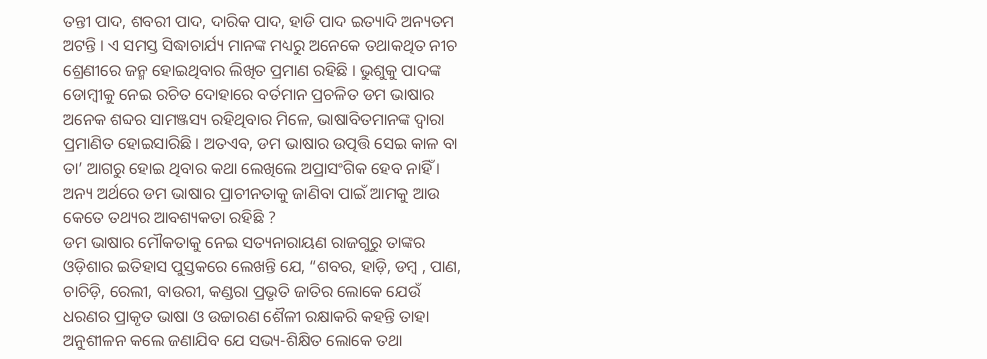ତନ୍ତୀ ପାଦ, ଶବରୀ ପାଦ, ଦାରିକ ପାଦ, ହାଡି ପାଦ ଇତ୍ୟାଦି ଅନ୍ୟତମ ଅଟନ୍ତି । ଏ ସମସ୍ତ ସିଦ୍ଧାଚାର୍ଯ୍ୟ ମାନଙ୍କ ମଧ୍ୟରୁ ଅନେକେ ତଥାକଥିତ ନୀଚ ଶ୍ରେଣୀରେ ଜନ୍ମ ହୋଇଥିବାର ଲିଖିତ ପ୍ରମାଣ ରହିଛି । ଭୁଶୁକୁ ପାଦଙ୍କ ଡୋମ୍ବୀକୁ ନେଇ ରଚିତ ଦୋହାରେ ବର୍ତମାନ ପ୍ରଚଳିତ ଡମ ଭାଷାର ଅନେକ ଶବ୍ଦର ସାମଞ୍ଜସ୍ୟ ରହିଥିବାର ମିଳେ, ଭାଷାବିତମାନଙ୍କ ଦ୍ୱାରା ପ୍ରମାଣିତ ହୋଇସାରିଛି । ଅତଏବ, ଡମ ଭାଷାର ଉତ୍ପତ୍ତି ସେଇ କାଳ ବା ତା’ ଆଗରୁ ହୋଇ ଥିବାର କଥା ଲେଖିଲେ ଅପ୍ରାସଂଗିକ ହେବ ନାହିଁ । ଅନ୍ୟ ଅର୍ଥରେ ଡମ ଭାଷାର ପ୍ରାଚୀନତାକୁ ଜାଣିବା ପାଇଁ ଆମକୁ ଆଉ କେତେ ତଥ୍ୟର ଆବଶ୍ୟକତା ରହିଛି ?
ଡମ ଭାଷାର ମୌକତାକୁ ନେଇ ସତ୍ୟନାରାୟଣ ରାଜଗୁରୁ ତାଙ୍କର ଓଡ଼ିଶାର ଇତିହାସ ପୁସ୍ତକରେ ଲେଖନ୍ତି ଯେ, “ଶବର, ହାଡ଼ି, ଡମ୍ବ , ପାଣ, ଚାଚିଡ଼ି, ରେଲୀ, ବାଉରୀ, କଣ୍ଡରା ପ୍ରଭୃତି ଜାତିର ଲୋକେ ଯେଉଁ ଧରଣର ପ୍ରାକୃତ ଭାଷା ଓ ଉଚ୍ଚାରଣ ଶୈଳୀ ରକ୍ଷାକରି କହନ୍ତି ତାହା ଅନୁଶୀଳନ କଲେ ଜଣାଯିବ ଯେ ସଭ୍ୟ-ଶିକ୍ଷିତ ଲୋକେ ତଥା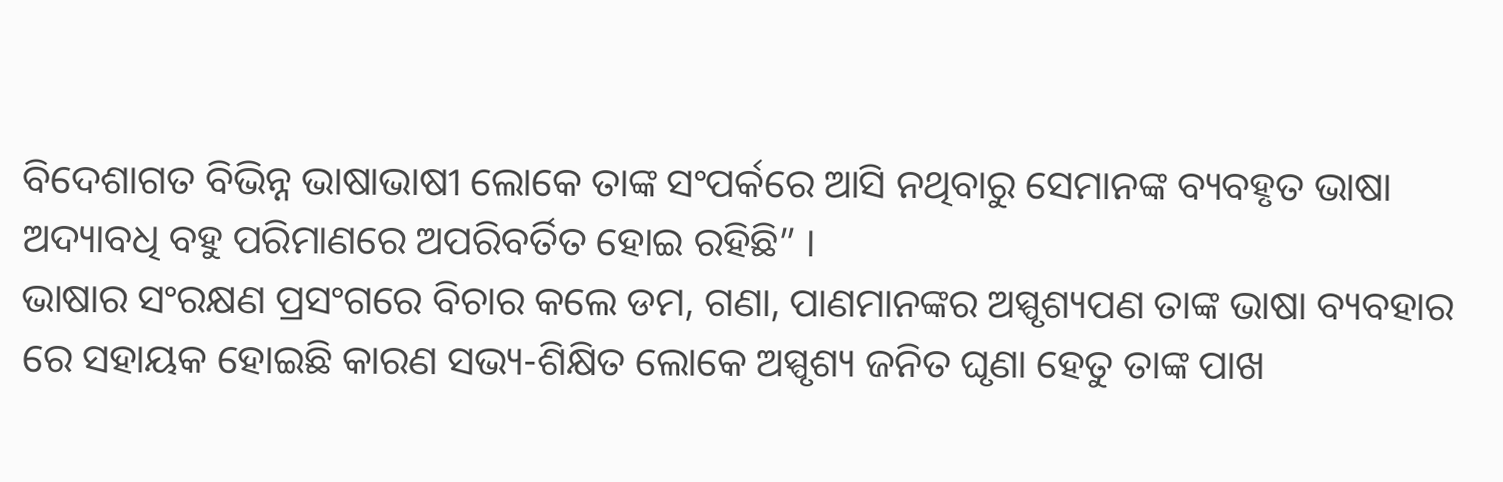ବିଦେଶାଗତ ବିଭିନ୍ନ ଭାଷାଭାଷୀ ଲୋକେ ତାଙ୍କ ସଂପର୍କରେ ଆସି ନଥିବାରୁ ସେମାନଙ୍କ ବ୍ୟବହୃତ ଭାଷା ଅଦ୍ୟାବଧି ବହୁ ପରିମାଣରେ ଅପରିବର୍ତିତ ହୋଇ ରହିଛି” ।
ଭାଷାର ସଂରକ୍ଷଣ ପ୍ରସଂଗରେ ବିଚାର କଲେ ଡମ, ଗଣା, ପାଣମାନଙ୍କର ଅସ୍ପୃଶ୍ୟପଣ ତାଙ୍କ ଭାଷା ବ୍ୟବହାର ରେ ସହାୟକ ହୋଇଛି କାରଣ ସଭ୍ୟ-ଶିକ୍ଷିତ ଲୋକେ ଅସ୍ପୃଶ୍ୟ ଜନିତ ଘୃଣା ହେତୁ ତାଙ୍କ ପାଖ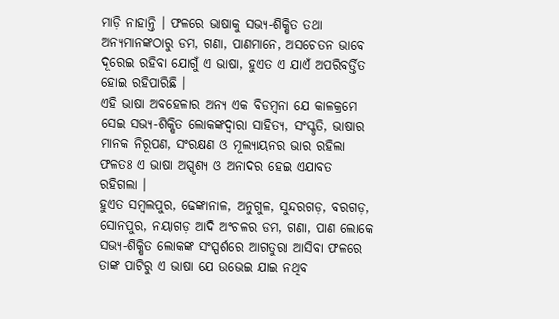ମାଡ଼ି ନାହାନ୍ତି । ଫଳରେ ଭାଷାକୁ ସଭ୍ୟ-ଶିକ୍ଷିତ ତଥା ଅନ୍ୟମାନଙ୍କଠାରୁ ଡମ, ଗଣା, ପାଣମାନେ, ଅସଚେତନ ଭାବେ ଦୂରେଇ ରହିବା ଯୋଗୁଁ ଏ ଭାଷା, ହୁଏତ ଏ ଯାଏଁ ଅପରିବର୍ତ୍ତିତ ହୋଇ ରହିପାରିଛି ।
ଏହି ଭାଷା ଅବହେଳାର ଅନ୍ୟ ଏକ ବିଡମ୍ବନା ଯେ କାଳକ୍ରମେ ସେଇ ସଭ୍ୟ-ଶିକ୍ଷିତ ଲୋକଙ୍କଦ୍ୱାରା ସାହିତ୍ୟ, ସଂସ୍କୃତି, ଭାଷାର ମାନକ ନିରୂପଣ, ସଂରକ୍ଷଣ ଓ ମୂଲ୍ୟାୟନର ଭାର ରହିଲା ଫଳତଃ ଏ ଭାଷା ଅସ୍ପୃଶ୍ୟ ଓ ଅନାଦର ହେଇ ଏଯାବତ ରହିଗଲା ।
ହୁଏତ ସମ୍ବଲପୁର, ଢେଙ୍କାନାଳ, ଅନୁଗୁଳ, ସୁନ୍ଦରଗଡ଼, ବରଗଡ଼, ସୋନପୁର, ନୟାଗଡ଼ ଆଦି ଅଂଚଳର ଡମ, ଗଣା, ପାଣ ଲୋକେ ସଭ୍ୟ-ଶିକ୍ଷିତ ଲୋକଙ୍କ ସଂସ୍ପର୍ଶରେ ଆଗତୁରା ଆସିବା ଫଳରେ ତାଙ୍କ ପାଟିରୁ ଏ ଭାଷା ଯେ ଉଭେଇ ଯାଇ ନଥିବ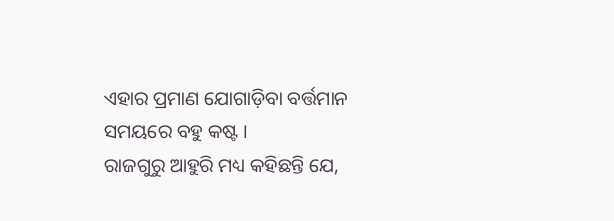ଏହାର ପ୍ରମାଣ ଯୋଗାଡ଼ିବା ବର୍ତ୍ତମାନ ସମୟରେ ବହୁ କଷ୍ଟ ।
ରାଜଗୁରୁ ଆହୁରି ମଧ୍ୟ କହିଛନ୍ତି ଯେ,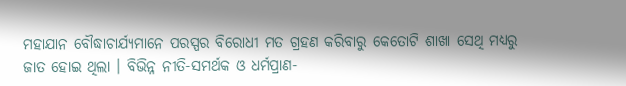ମହାଯାନ ବୌଦ୍ଧାଚାର୍ଯ୍ୟମାନେ ପରସ୍ପର ବିରୋଧୀ ମତ ଗ୍ରହଣ କରିବାରୁ କେତୋଟି ଶାଖା ସେଥି ମଧ୍ୟରୁ ଜାତ ହୋଇ ଥିଲା । ବିଭିନ୍ନ ନୀତି-ସମର୍ଥକ ଓ ଧର୍ମପ୍ରାଣ-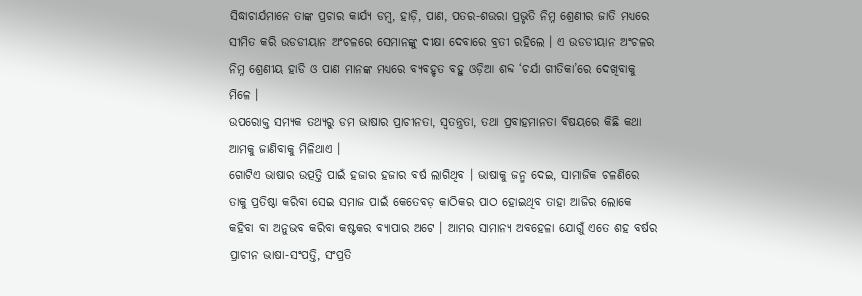ସିଦ୍ଧାଚାର୍ଯମାନେ ତାଙ୍କ ପ୍ରଚାର କାର୍ଯ୍ୟ ଡମ୍ବ, ହାଡ଼ି, ପାଣ, ପତର-ଶଉରା ପ୍ରଭୃତି ନିମ୍ନ ଶ୍ରେଣୀର ଜାତି ମଧ୍ୟରେ ସୀମିତ କରି ଉଡଡୀୟାନ ଅଂଚଳରେ ସେମାନଙ୍କୁ ଦୀକ୍ଷା ଦେବାରେ ବ୍ରତୀ ରହିଲେ । ଏ ଉଡଡୀୟାନ ଅଂଚଳର ନିମ୍ନ ଶ୍ରେଣୀୟ ହାଡି ଓ ପାଣ ମାନଙ୍କ ମଧ୍ୟରେ ବ୍ୟବହୃତ ବହୁ ଓଡ଼ିଆ ଶବ୍ଦ ‘ଚର୍ଯା ଗୀତିକା’ରେ ଦେଖିବାକୁ ମିଳେ ।
ଉପରୋକ୍ତ ସମ୍ୟକ ତଥ୍ୟରୁ ଡମ ଭାଷାର ପ୍ରାଚୀନତା, ସ୍ୱତନ୍ତ୍ରତା, ତଥା ପ୍ରବାହମାନତା ବିଷୟରେ କିଛି କଥା ଆମକୁ ଜାଣିବାକୁ ମିଳିଥାଏ ।
ଗୋଟିଏ ଭାଷାର ଉତ୍ପତ୍ତି ପାଇଁ ହଜାର ହଜାର ବର୍ଷ ଲାଗିଥିବ । ଭାଷାକୁ ଜନ୍ମ ଦେଇ, ସାମାଜିକ ଚଳଣିରେ ତାକୁ ପ୍ରତିଷ୍ଠା କରିବା ସେଇ ସମାଜ ପାଇଁ କେତେବଡ଼ କାଠିକର ପାଠ ହୋଇଥିବ ତାହା ଆଜିର ଲୋକେ କହିବା ବା ଅନୁଭବ କରିବା କଷ୍ଟକର ବ୍ୟାପାର ଅଟେ । ଆମର ସାମାନ୍ୟ ଅବହେଳା ଯୋଗୁଁ ଏତେ ଶହ ବର୍ଷର ପ୍ରାଚୀନ ଭାଷା-ସଂପତ୍ତି, ସଂପ୍ରତି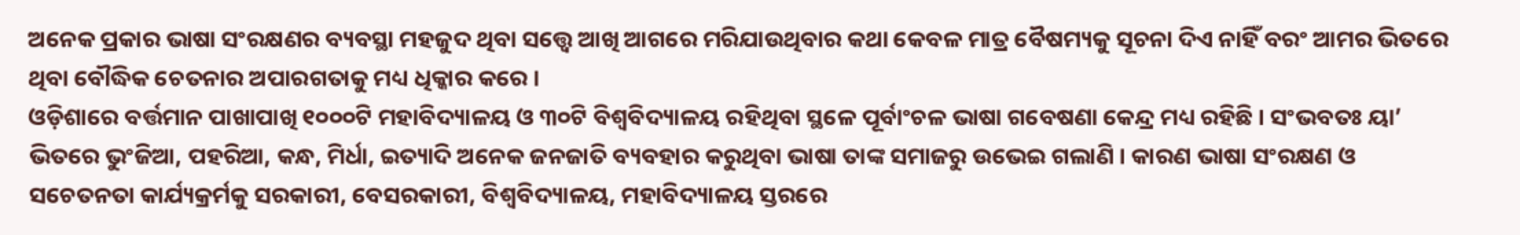ଅନେକ ପ୍ରକାର ଭାଷା ସଂରକ୍ଷଣର ବ୍ୟବସ୍ଥା ମହଜୁଦ ଥିବା ସତ୍ତ୍ୱେ ଆଖି ଆଗରେ ମରିଯାଉଥିବାର କଥା କେବଳ ମାତ୍ର ବୈଷମ୍ୟକୁ ସୂଚନା ଦିଏ ନାହିଁ ବରଂ ଆମର ଭିତରେ ଥିବା ବୌଦ୍ଧିକ ଚେତନାର ଅପାରଗତାକୁ ମଧ୍ୟ ଧିକ୍କାର କରେ ।
ଓଡ଼ିଶାରେ ବର୍ତ୍ତମାନ ପାଖାପାଖି ୧୦୦୦ଟି ମହାବିଦ୍ୟାଳୟ ଓ ୩୦ଟି ବିଶ୍ୱବିଦ୍ୟାଳୟ ରହିଥିବା ସ୍ଥଳେ ପୂର୍ବାଂଚଳ ଭାଷା ଗବେଷଣା କେନ୍ଦ୍ର ମଧ୍ୟ ରହିଛି । ସଂଭବତଃ ୟା’ ଭିତରେ ଭୁଂଜିଆ, ପହରିଆ, କନ୍ଧ, ମିର୍ଧା, ଇତ୍ୟାଦି ଅନେକ ଜନଜାତି ବ୍ୟବହାର କରୁଥିବା ଭାଷା ତାଙ୍କ ସମାଜରୁ ଉଭେଇ ଗଲାଣି । କାରଣ ଭାଷା ସଂରକ୍ଷଣ ଓ ସଚେତନତା କାର୍ଯ୍ୟକ୍ରର୍ମକୁ ସରକାରୀ, ବେସରକାରୀ, ବିଶ୍ୱବିଦ୍ୟାଳୟ, ମହାବିଦ୍ୟାଳୟ ସ୍ତରରେ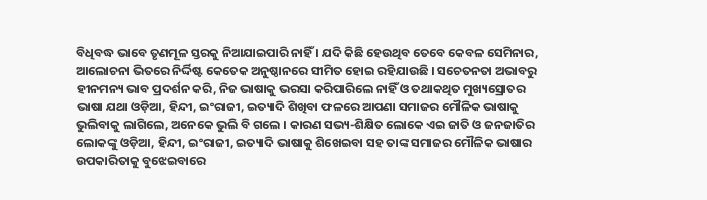ବିଧିବଦ୍ଧ ଭାବେ ତୃଣମୂଳ ସ୍ତରକୁ ନିଆଯାଇପାରି ନାହିଁ । ଯଦି କିଛି ହେଉଥିବ ତେବେ କେବଳ ସେମିନାର, ଆଲୋଚନା ଭିତରେ ନିର୍ଦ୍ଦିଷ୍ଟ କେତେକ ଅନୁଷ୍ଠାନରେ ସୀମିତ ହୋଇ ରହିଯାଉଛି । ସଚେତନତା ଅଭାବରୁ ହୀନମନ୍ୟ ଭାବ ପ୍ରଦର୍ଶନ କରି, ନିଜ ଭାଷାକୁ ଭରସା କରିପାରିଲେ ନାହିଁ ଓ ତଥାକଥିତ ମୁଖ୍ୟସ୍ରୋତର ଭାଷା ଯଥା ଓଡ଼ିଆ, ହିନ୍ଦୀ, ଇଂରାଜୀ, ଇତ୍ୟାଦି ଶିଖିବା ଫଳରେ ଆପଣା ସମାଜର ମୌଳିକ ଭାଷାକୁ ଭୁଲିବାକୁ ଲାଗିଲେ, ଅନେକେ ଭୁଲି ବି ଗଲେ । କାରଣ ସଭ୍ୟ-ଶିକ୍ଷିତ ଲୋକେ ଏଇ ଜାତି ଓ ଜନଜାତିର ଲୋକଙ୍କୁ ଓଡ଼ିଆ, ହିନ୍ଦୀ, ଇଂରାଜୀ, ଇତ୍ୟାଦି ଭାଷାକୁ ଶିଖେଇବା ସହ ତାଙ୍କ ସମାଜର ମୌଳିକ ଭାଷାର ଉପକାରିତାକୁ ବୁଝେଇବାରେ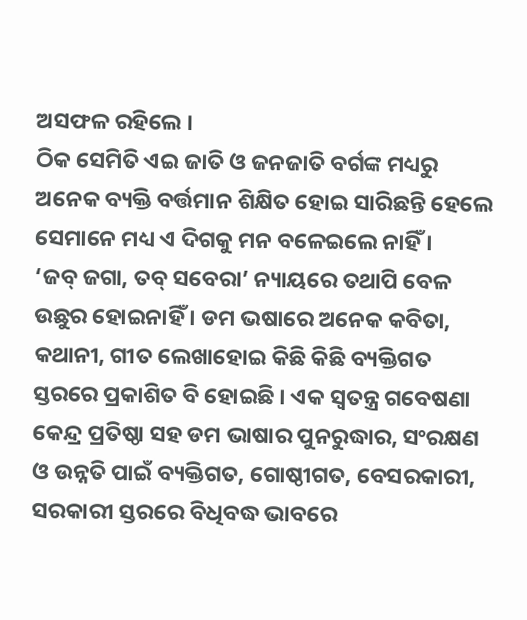ଅସଫଳ ରହିଲେ ।
ଠିକ ସେମିତି ଏଇ ଜାତି ଓ ଜନଜାତି ବର୍ଗଙ୍କ ମଧ୍ୟରୁ ଅନେକ ବ୍ୟକ୍ତି ବର୍ତ୍ତମାନ ଶିକ୍ଷିତ ହୋଇ ସାରିଛନ୍ତି ହେଲେ ସେମାନେ ମଧ୍ୟ ଏ ଦିଗକୁ ମନ ବଳେଇଲେ ନାହିଁ ।
‘ଜବ୍ ଜଗା, ତବ୍ ସବେରା’ ନ୍ୟାୟରେ ତଥାପି ବେଳ ଉଛୁର ହୋଇନାହିଁ । ଡମ ଭଷାରେ ଅନେକ କବିତା, କଥାନୀ, ଗୀତ ଲେଖାହୋଇ କିଛି କିଛି ବ୍ୟକ୍ତିଗତ ସ୍ତରରେ ପ୍ରକାଶିତ ବି ହୋଇଛି । ଏକ ସ୍ୱତନ୍ତ୍ର ଗବେଷଣା କେନ୍ଦ୍ର ପ୍ରତିଷ୍ଠା ସହ ଡମ ଭାଷାର ପୁନରୁଦ୍ଧାର, ସଂରକ୍ଷଣ ଓ ଉନ୍ନତି ପାଇଁ ବ୍ୟକ୍ତିଗତ, ଗୋଷ୍ଠୀଗତ, ବେସରକାରୀ, ସରକାରୀ ସ୍ତରରେ ବିଧିବଦ୍ଧ ଭାବରେ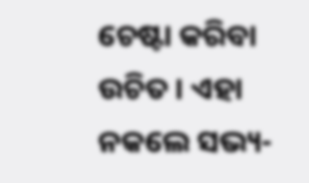ଚେଷ୍ଟା କରିବା ଉଚିତ । ଏହା ନକଲେ ସଭ୍ୟ-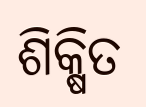ଶିକ୍ଷିତ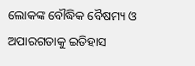ଲୋକଙ୍କ ବୌଦ୍ଧିକ ବୈଷମ୍ୟ ଓ ଅପାରଗତାକୁ ଇତିହାସ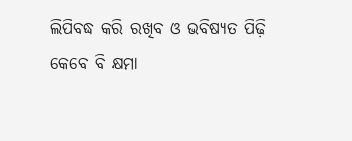ଲିପିବଦ୍ଧ କରି ରଖିବ ଓ ଭବିଷ୍ୟତ ପିଢ଼ି କେବେ ବି କ୍ଷମା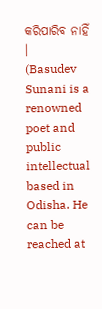କରିପାରିବ ନାହିଁ ।
(Basudev Sunani is a renowned poet and public intellectual based in Odisha. He can be reached at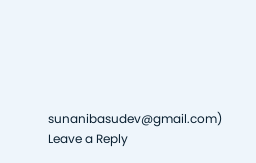sunanibasudev@gmail.com)
Leave a Reply